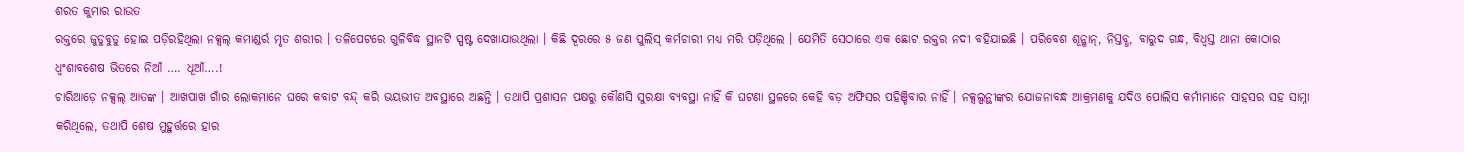ଶରତ କୁମାର ରାଉତ
ରକ୍ତରେ ଜୁଡୁବୁଡୁ ହୋଇ ପଡ଼ିରହିଥିଲା ନକ୍ସଲ୍ କମାଣ୍ଡର୍ର ମୃତ ଶରୀର । ତଳିପେଟରେ ଗୁଳିବିଦ୍ଧ ସ୍ଥାନଟି ସ୍ପଷ୍ଟ ଦେଖାଯାଉଥିଲା । କିଛି ଦୂରରେ ୫ ଜଣ ପୁଲିସ୍ କର୍ମଚାରୀ ମଧ୍ୟ ମରି ପଡ଼ିଥିଲେ । ଯେମିତି ସେଠାରେ ଏକ ଛୋଟ ରକ୍ତର ନଦୀ ବହିଯାଇଛି । ପରିବେଶ ଶୂନ୍ଶାନ୍, ନିସ୍ତବ୍ଧ, ବାରୁଦ ଗନ୍ଧ, ବିଧ୍ୱସ୍ତ ଥାନା କୋଠାର ଧ୍ୱଂଶାବଶେଷ ଭିତରେ ନିଆଁ …. ଧୂଆଁ….!
ଚାରିଆଡ଼େ ନକ୍ସଲ୍ ଆତଙ୍କ । ଆଖପାଖ ଗାଁର ଲୋକମାନେ ଘରେ କବାଟ ବନ୍ଦ୍ କରି ଭୟଭୀତ ଅବସ୍ଥାରେ ଅଛନ୍ତି । ତଥାପି ପ୍ରଶାସନ ପକ୍ଷରୁ କୌଣସି ସୁରକ୍ଷା ବ୍ୟବସ୍ଥା ନାହିଁ କି ଘଟଣା ସ୍ଥଳରେ କେହି ବଡ଼ ଅଫିସର ପହିଞ୍ଚିବାର ନାହିଁ । ନକ୍ସଲ୍ପନ୍ଥୀଙ୍କର ଯୋଜନାବନ୍ଧ ଆକ୍ରମଣକୁ ଯଦିଓ ପୋଲିସ କର୍ମୀମାନେ ସାହସର ସହ ସାମ୍ନା କରିଥିଲେ, ତଥାପି ଶେଷ ମୁହୁର୍ତ୍ତରେ ହାର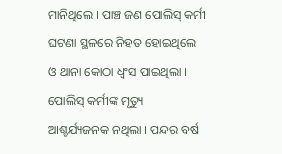ମାନିଥିଲେ । ପାଞ୍ଚ ଜଣ ପୋଲିସ୍ କର୍ମୀ ଘଟଣା ସ୍ଥଳରେ ନିହତ ହୋଇଥିଲେ ଓ ଥାନା କୋଠା ଧ୍ୱଂସ ପାଇଥିଲା । ପୋଲିସ୍ କର୍ମୀଙ୍କ ମୃତ୍ୟୁ ଆଶ୍ଚର୍ଯ୍ୟଜନକ ନଥିଲା । ପନ୍ଦର ବର୍ଷ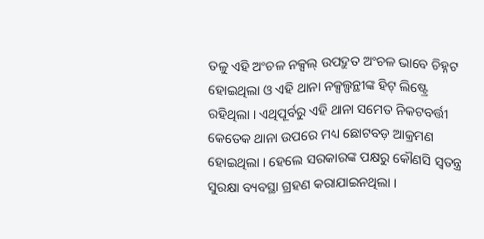ତଳୁ ଏହି ଅଂଚଳ ନକ୍ସଲ୍ ଉପଦ୍ରୁତ ଅଂଚଳ ଭାବେ ଚିହ୍ନଟ ହୋଇଥିଲା ଓ ଏହି ଥାନା ନକ୍ସଲ୍ପନ୍ଥୀଙ୍କ ହିଟ୍ ଲିଷ୍ଟ୍ରେ ରହିଥିଲା । ଏଥିପୂର୍ବରୁ ଏହି ଥାନା ସମେତ ନିକଟବର୍ତ୍ତୀ କେତେକ ଥାନା ଉପରେ ମଧ୍ୟ ଛୋଟବଡ଼ ଆକ୍ରମଣ ହୋଇଥିଲା । ହେଲେ ସରକାରଙ୍କ ପକ୍ଷରୁ କୌଣସି ସ୍ୱତନ୍ତ୍ର ସୁରକ୍ଷା ବ୍ୟବସ୍ଥା ଗ୍ରହଣ କରାଯାଇନଥିଲା ।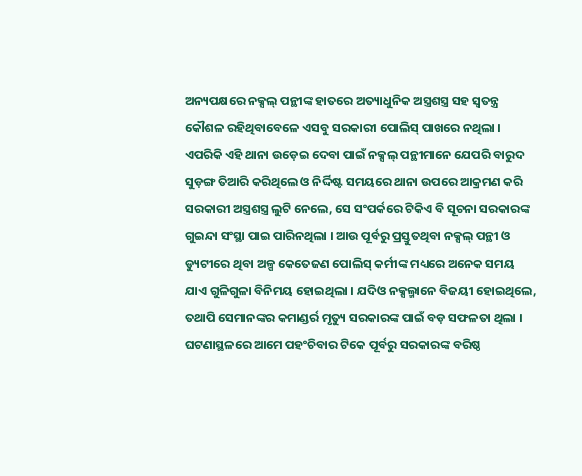ଅନ୍ୟପକ୍ଷରେ ନକ୍ସଲ୍ ପନ୍ଥୀଙ୍କ ହାତରେ ଅତ୍ୟାଧୁନିକ ଅସ୍ତ୍ରଶସ୍ତ୍ର ସହ ସ୍ୱତନ୍ତ୍ର କୌଶଳ ରହିଥିବାବେଳେ ଏସବୁ ସରକାରୀ ପୋଲିସ୍ ପାଖରେ ନଥିଲା । ଏପରିକି ଏହି ଥାନା ଉଡ଼େଇ ଦେବା ପାଇଁ ନକ୍ସଲ୍ ପନ୍ଥୀମାନେ ଯେପରି ବାରୁଦ ସୁଡ଼ଙ୍ଗ ତିଆରି କରିଥିଲେ ଓ ନିର୍ଦ୍ଦିଷ୍ଟ ସମୟରେ ଥାନା ଉପରେ ଆକ୍ରମଣ କରି ସରକାରୀ ଅସ୍ତ୍ରଶସ୍ତ୍ର ଲୁଟି ନେଲେ, ସେ ସଂପର୍କରେ ଟିକିଏ ବି ସୂଚନା ସରକାରଙ୍କ ଗୁଇନ୍ଦା ସଂସ୍ଥା ପାଇ ପାରିନଥିଲା । ଆଉ ପୂର୍ବରୁ ପ୍ରସ୍ତୁତଥିବା ନକ୍ସଲ୍ ପନ୍ଥୀ ଓ ଡ୍ୟୁଟୀରେ ଥିବା ଅଳ୍ପ କେତେଜଣ ପୋଲିସ୍ କର୍ମୀଙ୍କ ମଧ୍ୟରେ ଅନେକ ସମୟ ଯାଏ ଗୁଳିଗୁଳା ବିନିମୟ ହୋଇଥିଲା । ଯଦିଓ ନକ୍ସଲ୍ମାନେ ବିଜୟୀ ହୋଇଥିଲେ, ତଥାପି ସେମାନଙ୍କର କମାଣ୍ଡର୍ର ମୃତ୍ୟୁ ସରକାରଙ୍କ ପାଇଁ ବଡ଼ ସଫଳତା ଥିଲା ।
ଘଟଣାସ୍ଥଳରେ ଆମେ ପହଂଚିବାର ଟିକେ ପୂର୍ବରୁ ସରକାରଙ୍କ ବରିଷ୍ଠ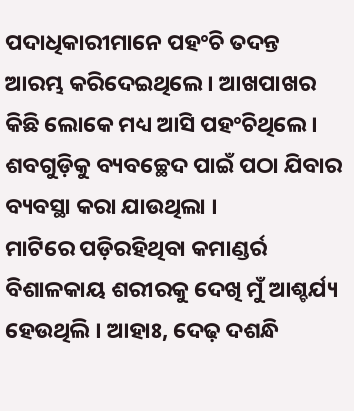ପଦାଧିକାରୀମାନେ ପହଂଚି ତଦନ୍ତ ଆରମ୍ଭ କରିଦେଇଥିଲେ । ଆଖପାଖର କିଛି ଲୋକେ ମଧ୍ୟ ଆସି ପହଂଚିଥିଲେ । ଶବଗୁଡ଼ିକୁ ବ୍ୟବଚ୍ଛେଦ ପାଇଁ ପଠା ଯିବାର ବ୍ୟବସ୍ଥା କରା ଯାଉଥିଲା ।
ମାଟିରେ ପଡ଼ିରହିଥିବା କମାଣ୍ଡର୍ର ବିଶାଳକାୟ ଶରୀରକୁ ଦେଖି ମୁଁ ଆଶ୍ଚର୍ଯ୍ୟ ହେଉଥିଲି । ଆହାଃ, ଦେଢ଼ ଦଶନ୍ଧି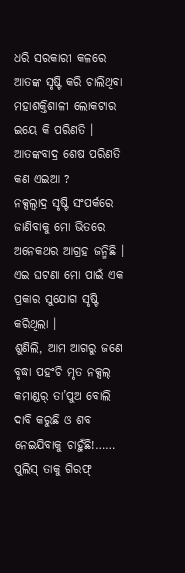ଧରି ସରକାରୀ କଳରେ ଆତଙ୍କ ସୃଷ୍ଟି କରି ଚାଲିଥିବା ମହାଶକ୍ତିଶାଳୀ ଲୋକଟାର ଇୟେ କି ପରିଣତି । ଆତଙ୍କବାଦ୍ର ଶେଷ ପରିଣତି କଣ ଏଇଆ ?
ନକ୍ସଲ୍ବାଦ୍ର ସୃଷ୍ଟି ସଂପର୍କରେ ଜାଣିବାକୁ ମୋ ଭିତରେ ଅନେକଥର ଆଗ୍ରହ ଜନ୍ମିଛି । ଏଇ ଘଟଣା ମୋ ପାଇଁ ଏକ ପ୍ରକାର ସୁଯୋଗ ସୃଷ୍ଟି କରିଥିଲା ।
ଶୁଣିଲି, ଆମ ଆଗରୁ ଜଣେ ବୃଦ୍ଧା ପହଂଚି ମୃତ ନକ୍ସଲ୍ କମାଣ୍ଡର୍ ତା’ପୁଅ ବୋଲି ଦାବି କରୁଛି ଓ ଶବ ନେଇଯିବାକୁ ଚାହୁଁଛି!…… ପୁଲିସ୍ ତାକୁ ଗିରଫ୍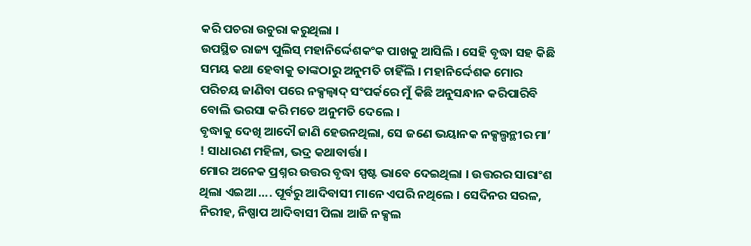କରି ପଚରା ଉଚୁରା କରୁଥିଲା ।
ଉପସ୍ଥିତ ରାଜ୍ୟ ପୁଲିସ୍ ମହାନିର୍ଦ୍ଦେଶକଂକ ପାଖକୁ ଆସିଲି । ସେହି ବୃଦ୍ଧା ସହ କିଛି ସମୟ କଥା ହେବାକୁ ତାଙ୍କଠାରୁ ଅନୁମତି ଚାହିଁଲି । ମହାନିର୍ଦ୍ଦେଶକ ମୋର ପରିଚୟ ଜାଣିବା ପରେ ନକ୍ସଲ୍ବାଦ୍ ସଂପର୍କରେ ମୁଁ କିଛି ଅନୁସନ୍ଧାନ କରିପାରିବି ବୋଲି ଭରସା କରି ମତେ ଅନୁମତି ଦେଲେ ।
ବୃଦ୍ଧାକୁ ଦେଖି ଆଦୌ ଜାଣି ହେଉନଥିଲା, ସେ ଜଣେ ଭୟାନକ ନକ୍ସଲ୍ପନ୍ଥୀର ମା’ ! ସାଧାରଣ ମହିଳା, ଭଦ୍ର କଥାବାର୍ତ୍ତା ।
ମୋର ଅନେକ ପ୍ରଶ୍ନର ଉତ୍ତର ବୃଦ୍ଧା ସ୍ପଷ୍ଟ ଭାବେ ଦେଇଥିଲା । ଉତ୍ତରର ସାରାଂଶ ଥିଲା ଏଇଆ …. ପୂର୍ବରୁ ଆଦିବାସୀ ମାନେ ଏପରି ନଥିଲେ । ସେଦିନର ସରଳ, ନିରୀହ, ନିଷ୍ପାପ ଆଦିବାସୀ ପିଲା ଆଜି ନକ୍ସଲ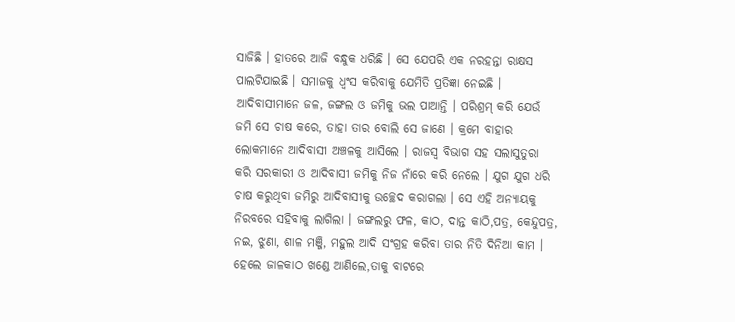ସାଜିଛି । ହାତରେ ଆଜି ବନ୍ଧୁକ ଧରିଛି । ସେ ଯେପରି ଏକ ନରହନ୍ତା ରାକ୍ଷସ ପାଲଟିଯାଇଛି । ସମାଜକୁ ଧ୍ୱଂସ କରିବାକୁ ଯେମିତି ପ୍ରତିଜ୍ଞା ନେଇଛି ।
ଆଦିବାସୀମାନେ ଜଳ, ଜଙ୍ଗଲ ଓ ଜମିକୁ ଭଲ ପାଆନ୍ତି । ପରିଶ୍ରମ୍ କରି ଯେଉଁ ଜମି ସେ ଚାଷ କରେ, ତାହା ତାର ବୋଲି ସେ ଜାଣେ । କ୍ରମେ ବାହାର ଲୋକମାନେ ଆଦିବାସୀ ଅଞ୍ଚଳକୁ ଆସିଲେ । ରାଜସ୍ୱ ବିଭାଗ ସହ ସଲାସୁତୁରା କରି ସରକାରୀ ଓ ଆଦିବାସୀ ଜମିକୁ ନିଜ ନାଁରେ କରି ନେଲେ । ଯୁଗ ଯୁଗ ଧରି ଚାଷ କରୁଥିବା ଜମିରୁ ଆଦିବାସୀକୁ ଉଚ୍ଛେଦ କରାଗଲା । ସେ ଏହି ଅନ୍ୟାୟକୁ ନିରବରେ ସହିବାକୁ ଲାଗିଲା । ଜଙ୍ଗଲରୁ ଫଳ, କାଠ, ଦାନ୍ତ କାଠି,ପତ୍ର, କେନ୍ଦୁପତ୍ର, ନଇ, ଝୁଣା, ଶାଳ ମଞ୍ଜି, ମହୁଲ ଆଦି ସଂଗ୍ରହ କରିବା ତାର ନିତି ଦିନିଆ କାମ । ହେଲେ ଜାଳକାଠ ଖଣ୍ଡେ ଆଣିଲେ,ତାକୁ ବାଟରେ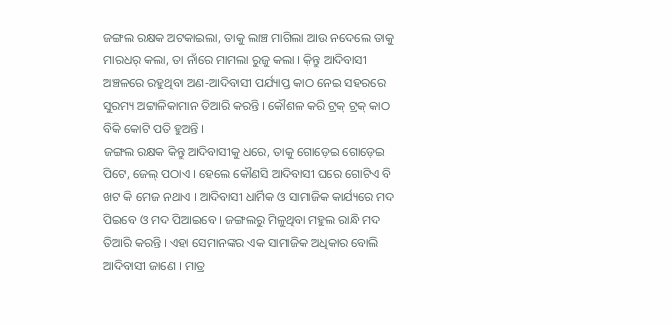ଜଙ୍ଗଲ ରକ୍ଷକ ଅଟକାଇଲା, ତାକୁ ଲାଞ୍ଚ ମାଗିଲା ଆଉ ନଦେଲେ ତାକୁ ମାରଧର୍ କଲା, ତା ନାଁରେ ମାମଲା ରୁଜୁ କଲା । କ଼ିନ୍ତୁ ଆଦିବାସୀ ଅଞ୍ଚଳରେ ରହୁଥିବା ଅଣ-ଆଦିବାସୀ ପର୍ଯ୍ୟାପ୍ତ କାଠ ନେଇ ସହରରେ ସୁରମ୍ୟ ଅଟ୍ଟାଳିକାମାନ ତିଆରି କରନ୍ତି । କୌଶଳ କରି ଟ୍ରକ୍ ଟ୍ରକ୍ କାଠ ବିକି କୋଟି ପତି ହୁଅନ୍ତି ।
ଜଙ୍ଗଲ ରକ୍ଷକ କିନ୍ତୁ ଆଦିବାସୀକୁ ଧରେ, ତାକୁ ଗୋଡ଼େଇ ଗୋଡ଼େଇ ପିଟେ, ଜେଲ୍ ପଠାଏ । ହେଲେ କୌଣସି ଆଦିବାସୀ ଘରେ ଗୋଟିଏ ବି ଖଟ କି ମେଜ ନଥାଏ । ଆଦିବାସୀ ଧାର୍ମିକ ଓ ସାମାଜିକ କାର୍ଯ୍ୟରେ ମଦ ପିଇବେ ଓ ମଦ ପିଆଇବେ । ଜଙ୍ଗଲରୁ ମିଳୁଥିବା ମହୁଲ ରାନ୍ଧି ମଦ ତିଆରି କରନ୍ତି । ଏହା ସେମାନଙ୍କର ଏକ ସାମାଜିକ ଅଧିକାର ବୋଲି ଆଦିବାସୀ ଜାଣେ । ମାତ୍ର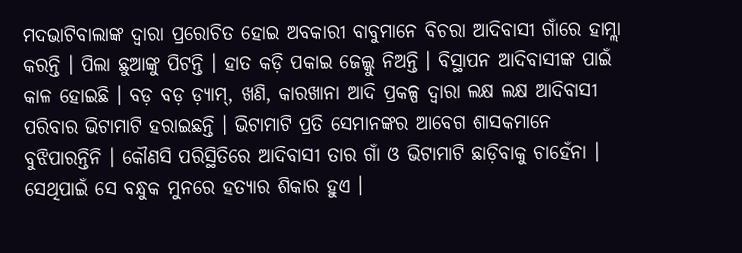ମଦଭାଟିବାଲାଙ୍କ ଦ୍ୱାରା ପ୍ରରୋଚିତ ହୋଇ ଅବକାରୀ ବାବୁମାନେ ବିଚରା ଆଦିବାସୀ ଗାଁରେ ହାମ୍ଲା କରନ୍ତି । ପିଲା ଛୁଆଙ୍କୁ ପିଟନ୍ତି । ହାତ କଡ଼ି ପକାଇ ଜେଲ୍କୁ ନିଅନ୍ତି । ବିସ୍ଥାପନ ଆଦିବାସୀଙ୍କ ପାଇଁ କାଳ ହୋଇଛି । ବଡ଼ ବଡ଼ ଡ଼୍ୟାମ୍, ଖଣି, କାରଖାନା ଆଦି ପ୍ରକଳ୍ପ ଦ୍ୱାରା ଲକ୍ଷ ଲକ୍ଷ ଆଦିବାସୀ ପରିବାର ଭିଟାମାଟି ହରାଇଛନ୍ତି । ଭିଟାମାଟି ପ୍ରତି ସେମାନଙ୍କର ଆବେଗ ଶାସକମାନେ ବୁଝିପାରନ୍ତିନି । କୌଣସି ପରିସ୍ଥିତିରେ ଆଦିବାସୀ ତାର ଗାଁ ଓ ଭିଟାମାଟି ଛାଡ଼ିବାକୁ ଚାହେଁନା । ସେଥିପାଇଁ ସେ ବନ୍ଧୁକ ମୁନରେ ହତ୍ୟାର ଶିକାର ହୁଏ ।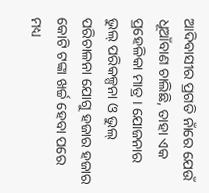ଆଦିବାସୀର ପ୍ରଗତି ନାଁରେ ଯେଉଁ ଧୂଆଁବାଣ ଚାଲିଛି, ତାହା ଏକ ପ୍ରହେଳିକା ମାତ୍ର । ଯୋଜନାର ଭୁଲ୍ ପରିକଳ୍ପନା ଓ ଭୁଲ୍ ପରିଚାଳନା ଯୋଗୁ ହଜାର ହଜାର କୋଟି ଟଙ୍କା ଖର୍ଚ୍ଚ ହେବା ପରେ ମଧ୍ୟ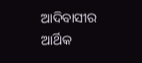ଆଦିବାସୀର ଆର୍ଥିକ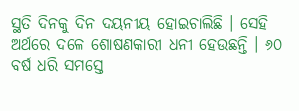ସ୍ଥତି ଦିନକୁ ଦିନ ଦୟନୀୟ ହୋଇଚାଲିଛି । ସେହି ଅର୍ଥରେ ଦଳେ ଶୋଷଣକାରୀ ଧନୀ ହେଉଛନ୍ତି । ୬୦ ବର୍ଷ ଧରି ସମସ୍ତେ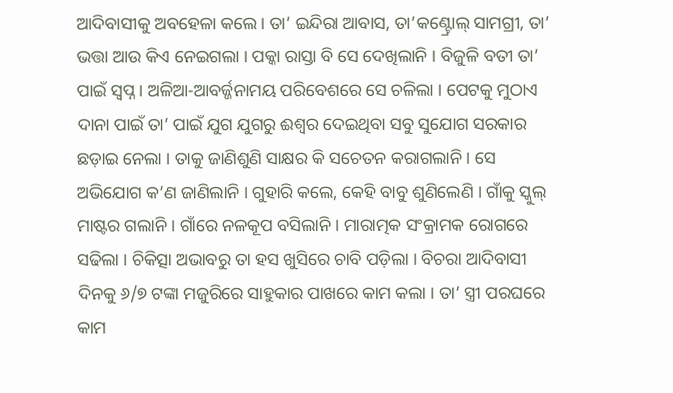ଆଦିବାସୀକୁ ଅବହେଳା କଲେ । ତା’ ଇନ୍ଦିରା ଆବାସ, ତା’କଣ୍ଟ୍ରୋଲ୍ ସାମଗ୍ରୀ, ତା’ ଭତ୍ତା ଆଉ କିଏ ନେଇଗଲା । ପକ୍କା ରାସ୍ତା ବି ସେ ଦେଖିଲାନି । ବିଜୁଳି ବତୀ ତା’ ପାଇଁ ସ୍ୱପ୍ନ । ଅଳିଆ-ଆବର୍ଜ୍ଜନାମୟ ପରିବେଶରେ ସେ ଚଳିଲା । ପେଟକୁ ମୁଠାଏ ଦାନା ପାଇଁ ତା’ ପାଇଁ ଯୁଗ ଯୁଗରୁ ଈଶ୍ୱର ଦେଇଥିବା ସବୁ ସୁଯୋଗ ସରକାର ଛଡ଼ାଇ ନେଲା । ତାକୁ ଜାଣିଶୁଣି ସାକ୍ଷର କି ସଚେତନ କରାଗଲାନି । ସେ ଅଭିଯୋଗ କ’ଣ ଜାଣିଲାନି । ଗୁହାରି କଲେ, କେହି ବାବୁ ଶୁଣିଲେଣି । ଗାଁକୁ ସ୍କୁଲ୍ ମାଷ୍ଟର ଗଲାନି । ଗାଁରେ ନଳକୂପ ବସିଲାନି । ମାରାତ୍ମକ ସଂକ୍ରାମକ ରୋଗରେ ସଢିଲା । ଚିକିତ୍ସା ଅଭାବରୁ ତା ହସ ଖୁସିରେ ଚାବି ପଡ଼ିଲା । ବିଚରା ଆଦିବାସୀ ଦିନକୁ ୬/୭ ଟଙ୍କା ମଜୁରିରେ ସାହୁକାର ପାଖରେ କାମ କଲା । ତା’ ସ୍ତ୍ରୀ ପରଘରେ କାମ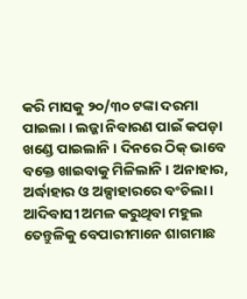କରି ମାସକୁ ୨୦/୩୦ ଟଙ୍କା ଦରମା ପାଇଲା । ଲଜ୍ଜା ନିବାରଣ ପାଇଁ କପଡ଼ା ଖଣ୍ଡେ ପାଇଲାନି । ଦିନରେ ଠିକ୍ ଭାବେ ବକ୍ତେ ଖାଇବାକୁ ମିଳିଲାନି । ଅନାହାର, ଅର୍ଦ୍ଧାହାର ଓ ଅଳ୍ପାହାରରେ ବଂଚିଲା । ଆଦିବାସୀ ଅମଳ କରୁଥିବା ମହୁଲ ତେନ୍ତୁଳିକୁ ବେପାରୀମାନେ ଶାଗମାଛ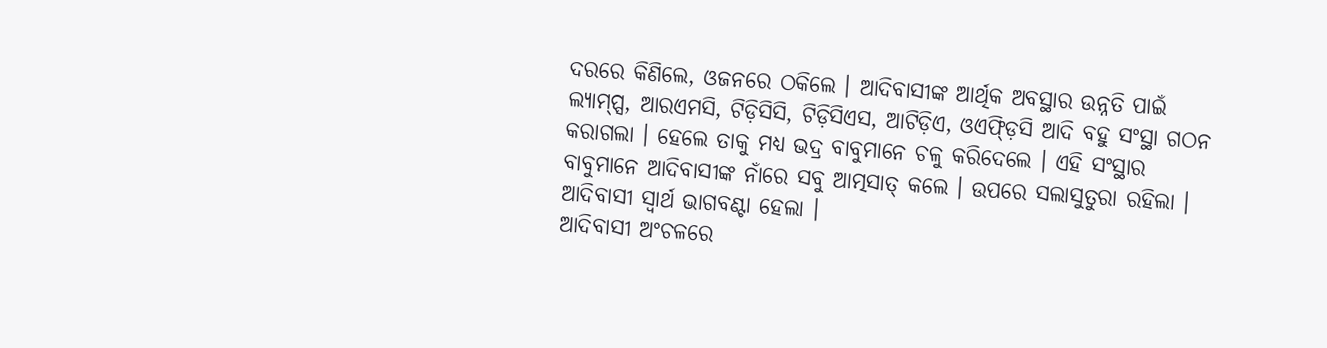ଦରରେ କିଣିଲେ, ଓଜନରେ ଠକିଲେ । ଆଦିବାସୀଙ୍କ ଆର୍ଥିକ ଅବସ୍ଥାର ଉନ୍ନତି ପାଇଁ ଲ୍ୟାମ୍ପ୍ସ, ଆରଏମସି, ଟିଡ଼ିସିସି, ଟିଡ଼ିସିଏସ, ଆଟିଡ଼ିଏ, ଓଏଫ୍ଡ଼ିସି ଆଦି ବହୁ ସଂସ୍ଥା ଗଠନ କରାଗଲା । ହେଲେ ତାକୁ ମଧ୍ୟ ଭଦ୍ର ବାବୁମାନେ ଚଳୁ କରିଦେଲେ । ଏହି ସଂସ୍ଥାର ବାବୁମାନେ ଆଦିବାସୀଙ୍କ ନାଁରେ ସବୁ ଆତ୍ମସାତ୍ କଲେ । ଉପରେ ସଲାସୁତୁରା ରହିଲା । ଆଦିବାସୀ ସ୍ୱାର୍ଥ ଭାଗବଣ୍ଟା ହେଲା ।
ଆଦିବାସୀ ଅଂଚଳରେ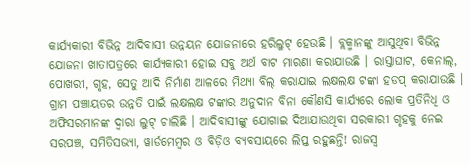କାର୍ଯ୍ୟକାରୀ ବିଭିନ୍ନ ଆଦିବାସୀ ଉନ୍ନୟନ ଯୋଜନାରେ ହରିଲୁଟ୍ ହେଉଛି । ବ୍ଲକ୍ମାନଙ୍କୁ ଆସୁଥିବା ବିଭିନ୍ନ ଯୋଜନା ଖାତାପତ୍ରରେ କାର୍ଯ୍ୟକାରୀ ହୋଇ ସବୁ ଅର୍ଥ ବାଟ ମାରଣା କରାଯାଉଛି । ରାସ୍ତାଘାଟ, କେନାଲ୍, ପୋଖରୀ, ଗୃହ, ସେତୁ ଆଦି ନିର୍ମାଣ ଆଳରେ ମିଥ୍ୟା ବିଲ୍ କରାଯାଇ ଲକ୍ଷଲକ୍ଷ ଟଙ୍କା ହଡପ୍ କରାଯାଉଛି । ଗ୍ରାମ ପଞ୍ଚାୟତର ଉନ୍ନତି ପାଇଁ ଲକ୍ଷଲକ୍ଷ ଟଙ୍କାର ଅନୁଦାନ ବିନା କୌଣସି କାର୍ଯ୍ୟରେ ଲୋକ ପ୍ରତିନିଧି ଓ ଅଫିସରମାନଙ୍କ ଦ୍ୱାରା ଲୁଟ୍ ଚାଲିଛି । ଆଦିବାସୀଙ୍କୁ ଯୋଗାଇ ଦିଆଯାଉଥିବା ସରକାରୀ ଗୃହକୁ ନେଇ ସରପଞ୍ଚ, ସମିତିସଭ୍ୟା, ୱାର୍ଡମେମ୍ବର ଓ ବିଡ଼ିଓ ବ୍ୟବସାୟରେ ଲିପ୍ତ ରହୁଛନ୍ତି! ରାଜସ୍ୱ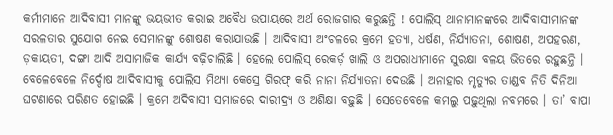କର୍ମୀମାନେ ଆଦିବାସୀ ମାନଙ୍କୁ ଭୟଭୀତ କରାଇ ଅବୈଧ ଉପାୟରେ ଅର୍ଥ ରୋଜଗାର କରୁଛନ୍ତି ! ପୋଲିସ୍ ଥାନାମାନଙ୍କରେ ଆଦିବାସୀମାନଙ୍କ ସରଳତାର ସୁଯୋଗ ନେଇ ସେମାନଙ୍କୁ ଶୋଷଣ କରାଯାଉଛି । ଆଦିବାସୀ ଅଂଚଳରେ କ୍ରମେ ହତ୍ୟା, ଧର୍ଷଣ, ନିର୍ଯ୍ୟାତନା, ଶୋଷଣ, ଅପହରଣ, ଡ଼କାୟତୀ, ଦଙ୍ଗା ଆଦି ଅସାମାଜିକ କାର୍ଯ୍ୟ ବଢ଼ିଚାଲିଛି । ହେଲେ ପୋଲିସ୍ ରେକର୍ଡ଼ ଖାଲି ଓ ଅପରାଧୀମାନେ ସୁରକ୍ଷା ବଳୟ ଭିତରେ ରହୁଛନ୍ତି । ବେଳେବେଳେ ନିର୍ଦ୍ଦୋଷ ଆଦିବାସୀକୁ ପୋଲିସ ମିଥ୍ୟା କେସ୍ରେ ଗିରଫ୍ କରି ନାନା ନିର୍ଯ୍ୟାତନା ଦେଉଛି । ଅନାହାର ମୃତ୍ୟୁର ତାଣ୍ଡବ ନିତି ଦିନିଆ ଘଟଣାରେ ପରିଣତ ହୋଇଛି । କ୍ରମେ ଅଦିବାସୀ ସମାଜରେ ଦାରୀଦ୍ର୍ୟ ଓ ଅଶିକ୍ଷା ବଢ଼ୁଛି । ସେତେବେଳେ କମଲୁ ପଢ଼ୁଥିଲା ନବମରେ । ତା’ ବାପା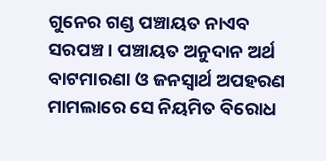ଗୁନେର ଗଣ୍ଡ ପଞ୍ଚାୟତ ନାଏବ ସରପଞ୍ଚ । ପଞ୍ଚାୟତ ଅନୁଦାନ ଅର୍ଥ ବାଟମାରଣା ଓ ଜନସ୍ୱାର୍ଥ ଅପହରଣ ମାମଲାରେ ସେ ନିୟମିତ ବିରୋଧ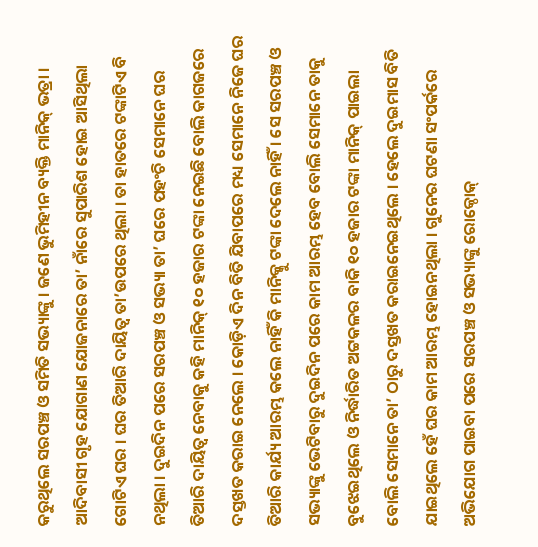କରୁଥିଲେ ସରପଞ୍ଚ ଓ ସମିତି ସଭ୍ୟାଙ୍କୁ । ଜଣେ ଭୁମିହୀନ ବ୍ୟକ୍ତି ମାନିକ୍ ଭତ୍ରା । ଆଦିବାସୀ ଗୃହ ଯୋଗାଣ ଯୋଜନାରେ ତା’ ନାଁରେ ସୁପାରିଶ ହୋଇ ଆସିଥିଲା ଗୋଟିଏ ଘର । ଘର ତିଆରି ଦାୟିତ୍ୱ ତା’ଉପରେ ଥିଲା । ତା ହାତରେ ଟଙ୍କାଟିଏ ବି ନଥିଲା । ଦୁଇଦିନ ପରେ ସରପଞ୍ଚ ଓ ସଭ୍ୟା ତା’ ଘରେ ପହଂଚି ସେମାନେ ଘର ତିଆରି ଦାୟିତ୍ୱ ନେବାକୁ କହି ମାନିକ୍ ୧୦ ହଜାର ଟଙ୍କା ନେଇଛି ବୋଲି କାଗଜରେ ଦସ୍ତଖତ କରାଇ ନେଲେ । କୋଡ଼ିଏ ଦିନ ବିତି ଯିବାପରେ ମଧ୍ୟ ସେମାନେ ନିଜେ ଘର ତିଆରି କାର୍ଯ୍ୟ ଆରମ୍ଭ କଲେ ନାହିଁ କି ମାନିକ୍କୁ ଟଙ୍କା ଦେଲେ ନାହିଁ । ସେ ସରପଞ୍ଚ ଓ ସଭ୍ୟାଙ୍କୁ ଭେଟିବାରୁ ଦୁଇଦିନ ପରେ କାମ ଆରମ୍ଭ ହେବ ବୋଲି ସେମାନେ ତାକୁ ବୁଝେଇଥିଲେ ଓ ନିର୍ଦ୍ଧାରିତ ଅଟ୍ଟକଳର ବାକି ୧୦ ହଜାର ଟଙ୍କା ମାନିକ୍ ପାଇଲା ବୋଲି ସେମାନେ ତା’ ଠାରୁ ଦସ୍ତଖତ କରାଇନେଇଥିଲେ । ହେଲେ ଦୁଇମାସ ବିତି ଯାଇଥିଲେ ହେଁ ଘର କାମ ଆରମ୍ଭ ହୋଇନଥିଲା । ଗୁନେର ଘଟଣା ସଂପର୍କରେ ଅଭିଯୋଗ ପାଇବା ପରେ ସରପଞ୍ଚ ଓ ସଭ୍ୟାଙ୍କୁ ରୋକ୍ଠୋକ୍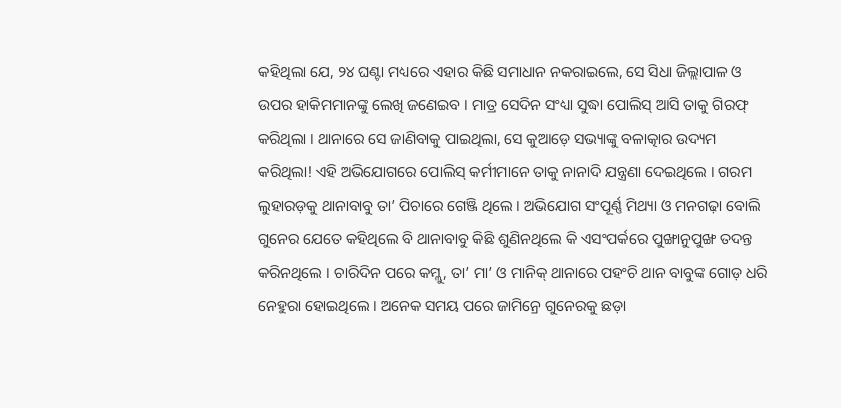କହିଥିଲା ଯେ, ୨୪ ଘଣ୍ଟା ମଧ୍ୟରେ ଏହାର କିଛି ସମାଧାନ ନକରାଇଲେ, ସେ ସିଧା ଜିଲ୍ଲାପାଳ ଓ ଉପର ହାକିମମାନଙ୍କୁ ଲେଖି ଜଣେଇବ । ମାତ୍ର ସେଦିନ ସଂଧ୍ୟା ସୁଦ୍ଧା ପୋଲିସ୍ ଆସି ତାକୁ ଗିରଫ୍ କରିଥିଲା । ଥାନାରେ ସେ ଜାଣିବାକୁ ପାଇଥିଲା, ସେ କୁଆଡ଼େ ସଭ୍ୟାଙ୍କୁ ବଳାତ୍କାର ଉଦ୍ୟମ କରିଥିଲା! ଏହି ଅଭିଯୋଗରେ ପୋଲିସ୍ କର୍ମୀମାନେ ତାକୁ ନାନାଦି ଯନ୍ତ୍ରଣା ଦେଇଥିଲେ । ଗରମ ଲୁହାରଡ଼କୁ ଥାନାବାବୁ ତା’ ପିଚାରେ ଗେଞ୍ଜି ଥିଲେ । ଅଭିଯୋଗ ସଂପୂର୍ଣ୍ଣ ମିଥ୍ୟା ଓ ମନଗଢ଼ା ବୋଲି ଗୁନେର ଯେତେ କହିଥିଲେ ବି ଥାନାବାବୁ କିଛି ଶୁଣିନଥିଲେ କି ଏସଂପର୍କରେ ପୁଙ୍ଖାନୁପୁଙ୍ଖ ତଦନ୍ତ କରିନଥିଲେ । ଚାରିଦିନ ପରେ କମ୍ଲୁ, ତା’ ମା’ ଓ ମାନିକ୍ ଥାନାରେ ପହଂଚି ଥାନ ବାବୁଙ୍କ ଗୋଡ଼ ଧରି ନେହୁରା ହୋଇଥିଲେ । ଅନେକ ସମୟ ପରେ ଜାମିନ୍ରେ ଗୁନେରକୁ ଛଡ଼ା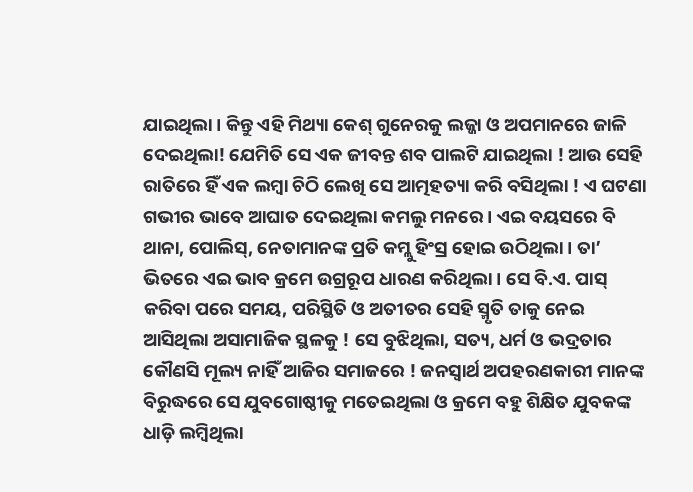ଯାଇଥିଲା । କିନ୍ତୁ ଏହି ମିଥ୍ୟା କେଶ୍ ଗୁନେରକୁ ଲଜ୍ଜା ଓ ଅପମାନରେ ଜାଳି ଦେଇଥିଲା! ଯେମିତି ସେ ଏକ ଜୀବନ୍ତ ଶବ ପାଲଟି ଯାଇଥିଲା ! ଆଉ ସେହି ରାତିରେ ହିଁ ଏକ ଲମ୍ବା ଚିଠି ଲେଖି ସେ ଆତ୍ମହତ୍ୟା କରି ବସିଥିଲା ! ଏ ଘଟଣା ଗଭୀର ଭାବେ ଆଘାତ ଦେଇଥିଲା କମଲୁ ମନରେ । ଏଇ ବୟସରେ ବି ଥାନା, ପୋଲିସ୍, ନେତାମାନଙ୍କ ପ୍ରତି କମ୍ଲୁ ହିଂସ୍ର ହୋଇ ଉଠିଥିଲା । ତା’ ଭିତରେ ଏଇ ଭାବ କ୍ରମେ ଉଗ୍ରରୂପ ଧାରଣ କରିଥିଲା । ସେ ବି.ଏ. ପାସ୍ କରିବା ପରେ ସମୟ, ପରିସ୍ଥିତି ଓ ଅତୀତର ସେହି ସ୍ମୃତି ତାକୁ ନେଇ ଆସିଥିଲା ଅସାମାଜିକ ସ୍ଥଳକୁ ! ସେ ବୁଝିଥିଲା, ସତ୍ୟ, ଧର୍ମ ଓ ଭଦ୍ରତାର କୌଣସି ମୂଲ୍ୟ ନାହିଁ ଆଜିର ସମାଜରେ ! ଜନସ୍ୱାର୍ଥ ଅପହରଣକାରୀ ମାନଙ୍କ ବିରୁଦ୍ଧରେ ସେ ଯୁବଗୋଷ୍ଠୀକୁ ମତେଇଥିଲା ଓ କ୍ରମେ ବହୁ ଶିକ୍ଷିତ ଯୁବକଙ୍କ ଧାଡ଼ି ଲମ୍ବିଥିଲା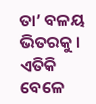ତା’ ବଳୟ ଭିତରକୁ । ଏତିକି ବେଳେ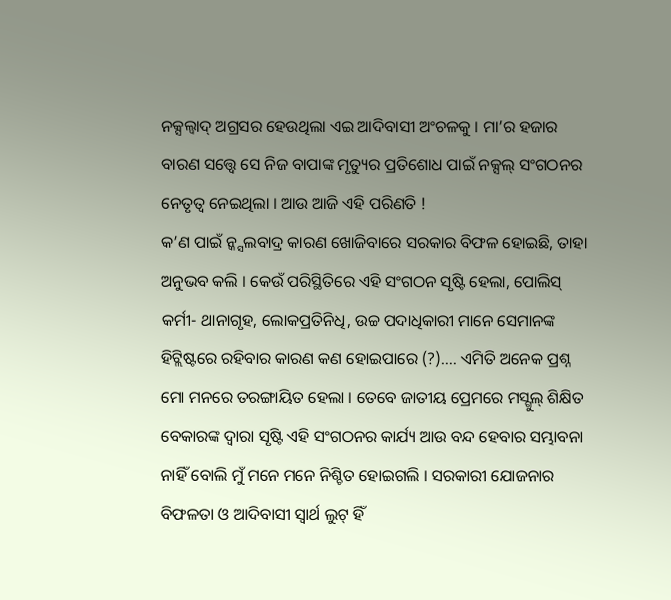ନକ୍ସଲ୍ବାଦ୍ ଅଗ୍ରସର ହେଉଥିଲା ଏଇ ଆଦିବାସୀ ଅଂଚଳକୁ । ମା’ର ହଜାର ବାରଣ ସତ୍ତ୍ୱେ ସେ ନିଜ ବାପାଙ୍କ ମୃତ୍ୟୁର ପ୍ରତିଶୋଧ ପାଇଁ ନକ୍ସଲ୍ ସଂଗଠନର ନେତୃତ୍ୱ ନେଇଥିଲା । ଆଉ ଆଜି ଏହି ପରିଣତି !
କ’ଣ ପାଇଁ ନ୍କ୍ସଲବାଦ୍ର କାରଣ ଖୋଜିବାରେ ସରକାର ବିଫଳ ହୋଇଛି, ତାହା ଅନୁଭବ କଲି । କେଉଁ ପରିସ୍ଥିତିରେ ଏହି ସଂଗଠନ ସୃଷ୍ଟି ହେଲା, ପୋଲିସ୍ କର୍ମୀ- ଥାନାଗୃହ, ଲୋକପ୍ରତିନିଧି, ଉଚ୍ଚ ପଦାଧିକାରୀ ମାନେ ସେମାନଙ୍କ ହିଟ୍ଲିଷ୍ଟରେ ରହିବାର କାରଣ କଣ ହୋଇପାରେ (?)…. ଏମିତି ଅନେକ ପ୍ରଶ୍ନ ମୋ ମନରେ ତରଙ୍ଗାୟିତ ହେଲା । ତେବେ ଜାତୀୟ ପ୍ରେମରେ ମସ୍ଗୁଲ୍ ଶିକ୍ଷିତ ବେକାରଙ୍କ ଦ୍ୱାରା ସୃଷ୍ଟି ଏହି ସଂଗଠନର କାର୍ଯ୍ୟ ଆଉ ବନ୍ଦ ହେବାର ସମ୍ଭାବନା ନାହିଁ ବୋଲି ମୁଁ ମନେ ମନେ ନିଶ୍ଚିତ ହୋଇଗଲି । ସରକାରୀ ଯୋଜନାର ବିଫଳତା ଓ ଆଦିବାସୀ ସ୍ୱାର୍ଥ ଲୁଟ୍ ହିଁ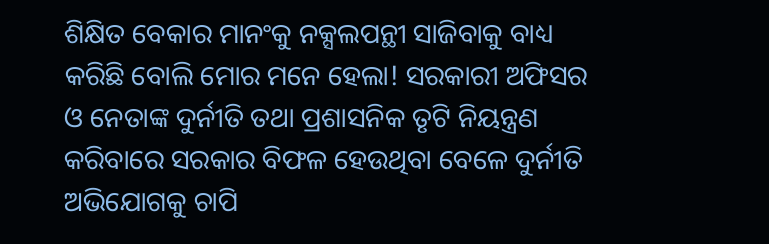ଶିକ୍ଷିତ ବେକାର ମାନଂକୁ ନକ୍ସଲପନ୍ଥୀ ସାଜିବାକୁ ବାଧ୍ୟ କରିଛି ବୋଲି ମୋର ମନେ ହେଲା! ସରକାରୀ ଅଫିସର ଓ ନେତାଙ୍କ ଦୁର୍ନୀତି ତଥା ପ୍ରଶାସନିକ ତୃଟି ନିୟନ୍ତ୍ରଣ କରିବାରେ ସରକାର ବିଫଳ ହେଉଥିବା ବେଳେ ଦୁର୍ନୀତି ଅଭିଯୋଗକୁ ଚାପି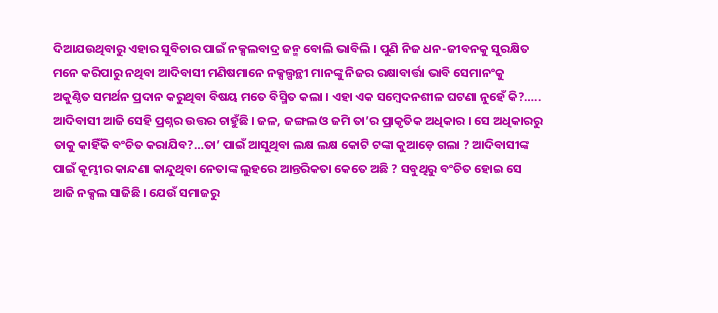ଦିଆଯଉଥିବାରୁ ଏହାର ସୁବିଚାର ପାଇଁ ନକ୍ସଲବାଦ୍ର ଜନ୍ମ ବୋଲି ଭାବିଲି । ପୁଣି ନିଜ ଧନ-ଜୀବନକୁ ସୁରକ୍ଷିତ ମନେ କରିପାରୁ ନଥିବା ଆଦିବାସୀ ମଣିଷମାନେ ନକ୍ସଲ୍ପନ୍ଥୀ ମାନଙ୍କୁ ନିଜର ରକ୍ଷାବାର୍ତ୍ତା ଭାବି ସେମାନଂକୁ ଅକୁଣ୍ଠିତ ସମର୍ଥନ ପ୍ରଦାନ କରୁଥିବା ବିଷୟ ମତେ ବିସ୍ମିତ କଲା । ଏହା ଏକ ସମ୍ବେଦନଶୀଳ ଘଟଣା ନୁହେଁ କି?…..
ଆଦିବାସୀ ଆଜି ସେହି ପ୍ରଶ୍ନର ଉତ୍ତର ଚାହୁଁଛି । ଜଳ, ଜଙ୍ଗଲ ଓ ଜମି ତା’ର ପ୍ରାକୃତିକ ଅଧିକାର । ସେ ଅଧିକାରରୁ ତାକୁ କାହିଁକି ବଂଚିତ କରାଯିବ?…ତା’ ପାଇଁ ଆସୁଥିବା ଲକ୍ଷ ଲକ୍ଷ କୋଟି ଟଙ୍କା କୁଆଡ଼େ ଗଲା ? ଆଦିବାସୀଙ୍କ ପାଇଁ କୂମ୍ଭୀର କାନ୍ଦଣା କାନ୍ଦୁଥିବା ନେତାଙ୍କ ଲୁହରେ ଆନ୍ତରିକତା କେତେ ଅଛି ? ସବୁଥିରୁ ବଂଚିତ ହୋଇ ସେ ଆଜି ନକ୍ସଲ ସାଜିଛି । ଯେଉଁ ସମାଜରୁ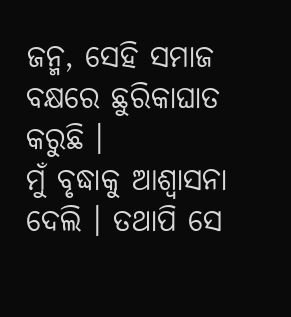ଜନ୍ମ, ସେହି ସମାଜ ବକ୍ଷରେ ଛୁରିକାଘାତ କରୁଛି ।
ମୁଁ ବୃଦ୍ଧାକୁ ଆଶ୍ୱାସନା ଦେଲି । ତଥାପି ସେ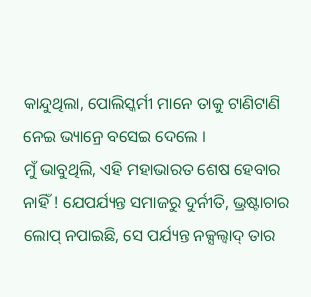କାନ୍ଦୁଥିଲା, ପୋଲିସ୍କର୍ମୀ ମାନେ ତାକୁ ଟାଣିଟାଣି ନେଇ ଭ୍ୟାନ୍ରେ ବସେଇ ଦେଲେ ।
ମୁଁ ଭାବୁଥିଲି, ଏହି ମହାଭାରତ ଶେଷ ହେବାର ନାହିଁ ! ଯେପର୍ଯ୍ୟନ୍ତ ସମାଜରୁ ଦୁର୍ନୀତି, ଭ୍ରଷ୍ଟାଚାର ଲୋପ୍ ନପାଇଛି, ସେ ପର୍ଯ୍ୟନ୍ତ ନକ୍ସଲ୍ବାଦ୍ ତାର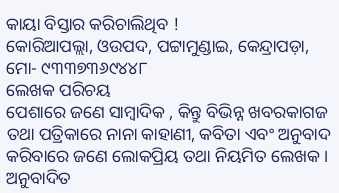କାୟା ବିସ୍ତାର କରିଚାଲିଥିବ !
କୋରିଆପଲ୍ଲା, ଓଉପଦ, ପଟ୍ଟାମୁଣ୍ଡାଇ, କେନ୍ଦ୍ରାପଡ଼ା, ମୋ- ୯୩୩୭୩୬୯୪୪୮
ଲେଖକ ପରିଚୟ
ପେଶାରେ ଜଣେ ସାମ୍ବାଦିକ , କିନ୍ତୁ ବିଭିନ୍ନ ଖବରକାଗଜ ତଥା ପତ୍ରିକାରେ ନାନା କାହାଣୀ, କବିତା ଏବଂ ଅନୁବାଦ କରିବାରେ ଜଣେ ଲୋକପ୍ରିୟ ତଥା ନିୟମିତ ଲେଖକ । ଅନୁବାଦିତ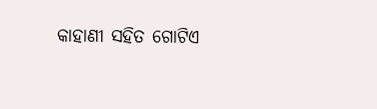କାହାଣୀ ସହିତ ଗୋଟିଏ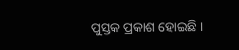ପୁସ୍ତକ ପ୍ରକାଶ ହୋଇଛି ।